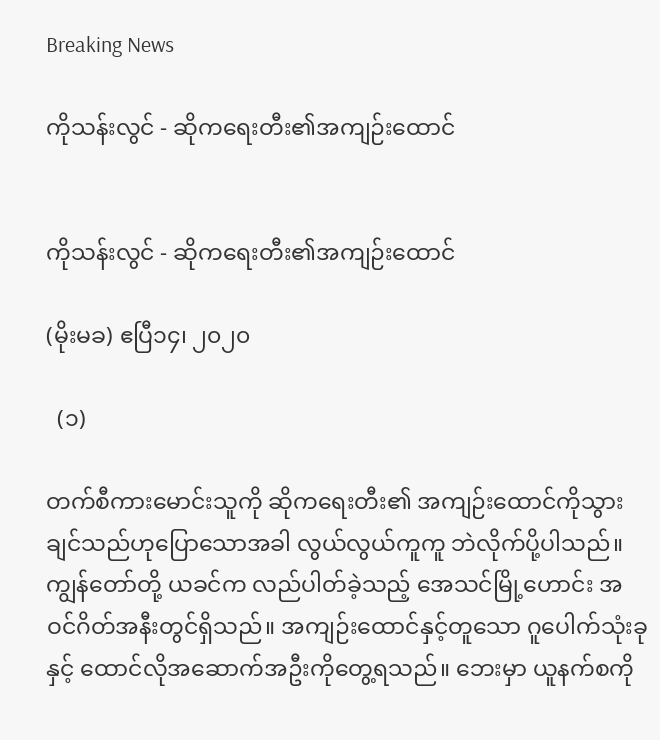Breaking News

ကိုသန်းလွင် - ဆိုကရေးတီး၏အကျဉ်းထောင်


ကိုသန်းလွင် - ဆိုကရေးတီး၏အကျဉ်းထောင်

(မိုးမခ) ဧပြီ၁၄၊ ၂၀၂၀

  (၁)

တက်စီကားမောင်းသူကို ဆိုကရေးတီး၏ အကျဉ်းထောင်ကိုသွားချင်သည်ဟုပြောသောအခါ လွယ်လွယ်ကူကူ ဘဲလိုက်ပို့ပါသည်။ ကျွန်တော်တို့ ယခင်က လည်ပါတ်ခဲ့သည့် အေသင်မြို့ဟောင်း အဝင်ဂိတ်အနီးတွင်ရှိသည်။ အကျဉ်းထောင်နှင့်တူသော ဂူပေါက်သုံးခုနှင့် ထောင်လိုအဆောက်အဦးကိုတွေ့ရသည်။ ဘေးမှာ ယူနက်စကို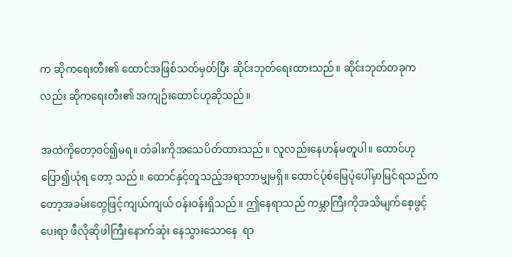က ဆိုကရေးတီး၏ ထောင်အဖြစ်သတ်မှတ်ပြီး ဆိုင်းဘုတ်ရေးထားသည်။ ဆိုင်းဘုတ်တခုကလည်း ဆိုကရေးတီး၏ အကျဉ်းထောင်ဟုဆိုသည်။

အထဲကိုတော့ဝင်၍မရ။ တံခါးကိုအသေပိတ်ထားသည်။ လူလည်းနေဟန်မတူပါ။ ထောင်ဟုပြော၍ယုံရ တော့ သည်။ ထောင်နှင့်တူသည့်အရာဘာမျှမရှိ။ ထောင်ပုံစံမြေပုံပေါ်မှာမြင်ရသည်ကတော့အခမ်းတွေဖြင့်ကျယ်ကျယ် ဝန်းဝန်းရှိသည်။ ဤနေရာသည် ကမ္ဘာကြီးကိုအသိမျက်စေ့ဖွင့်ပေးရာ ဖီလိုဆိုဖါကြီးနောက်ဆုံး နေသွားသောနေ  ရာ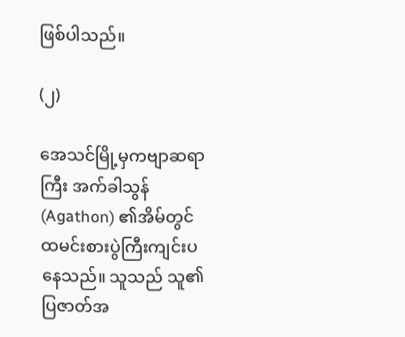ဖြစ်ပါသည်။

(၂)

အေသင်မြို့မှကဗျာဆရာကြီး အက်ခါသွန်(Agathon) ၏အိမ်တွင် ထမင်းစားပွဲကြီးကျင်းပနေသည်။ သူသည် သူ၏ပြဇာတ်အ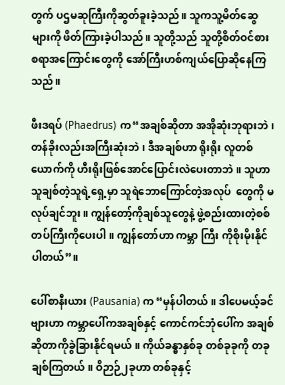တွက် ပဌမဆုကြီးကိုဆွတ်ခူးခဲ့သည်။ သူကသူ့မိတ်ဆွေများကို ဖိတ်ကြားခဲ့ပါသည်။ သူတို့သည် သူတို့စိတ်ဝင်စားစရာအကြောင်းတွေကို အော်ကြီးဟစ်ကျယ်ပြောဆိုနေကြသည်။

ဖီးဒရပ် (Phaedrus) က“အချစ်ဆိုတာ အအိုဆုံးဘုရားဘဲ၊ တန်ခိုးလည်းအကြီးဆုံးဘဲ၊ ဒီအချစ်ဟာ ရိုးရိုး လူတစ်  ယောက်ကို ဟီးရိုးဖြစ်အောင်ပြောင်းလဲပေးတာဘဲ။ သူဟာ သူချစ်တဲ့သူရဲ့ရှေ့မှာ သူရဲဘောကြောင်တဲ့အလုပ်  တွေကို မလုပ်ချင်ဘူး။ ကျွန်တော့်ကိုချစ်သူတွေနဲ့ ဖွဲ့စည်းထားတဲ့စစ်တပ်ကြီးကိုပေးပါ။ ကျွန်တော်ဟာ ကမ္ဘာ ကြီး ကိုစိုးမိုးနိုင်ပါတယ်”။

ပေါ်စာနီးယား (Pausania) က “မှန်ပါတယ်။ ဒါပေမယ့်ခင်ဗျားဟာ ကမ္ဘာပေါ်ကအချစ်နှင့် ကောင်ကင်ဘုံပေါ်က အချစ်ဆိုတာကိုခွဲခြားနိုင်ရမယ်။ ကိုယ်ခန္ဓာနှစ်ခု တစ်ခုခုကို တခုချစ်ကြတယ်။ ဝိဉာဉ်၂ခုဟာ တစ်ခုနှင့်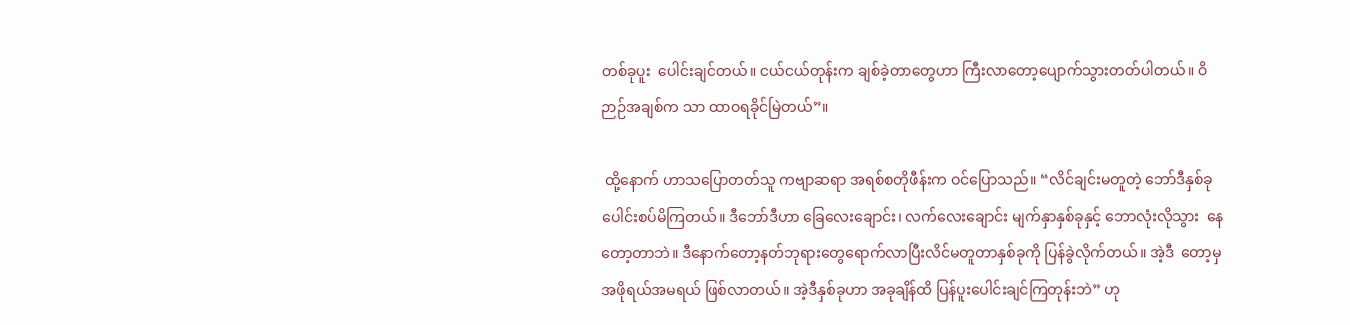တစ်ခုပူး  ပေါင်းချင်တယ်။ ငယ်ငယ်တုန်းက ချစ်ခဲ့တာတွေဟာ ကြီးလာတော့ပျောက်သွားတတ်ပါတယ်။ ဝိဉာဉ်အချစ်က သာ ထာဝရခိုင်မြဲတယ်”။

 ထို့နောက် ဟာသပြောတတ်သူ ကဗျာဆရာ အရစ်စတိုဖီန်းက ဝင်ပြောသည်။ “လိင်ချင်းမတူတဲ့ ဘော်ဒီနှစ်ခု  ပေါင်းစပ်မိကြတယ်။ ဒီဘော်ဒီဟာ ခြေလေးချောင်း၊ လက်လေးချောင်း မျက်နှာနှစ်ခုနှင့် ဘောလုံးလိုသွား  နေတော့တာဘဲ။ ဒီနောက်တော့နတ်ဘုရားတွေရောက်လာပြီးလိင်မတူတာနှစ်ခုကို ပြန်ခွဲလိုက်တယ်။ အဲ့ဒီ  တော့မှအဖိုရယ်အမရယ် ဖြစ်လာတယ်။ အဲ့ဒီနှစ်ခုဟာ အခုချိန်ထိ ပြန်ပူးပေါင်းချင်ကြတုန်းဘဲ” ဟု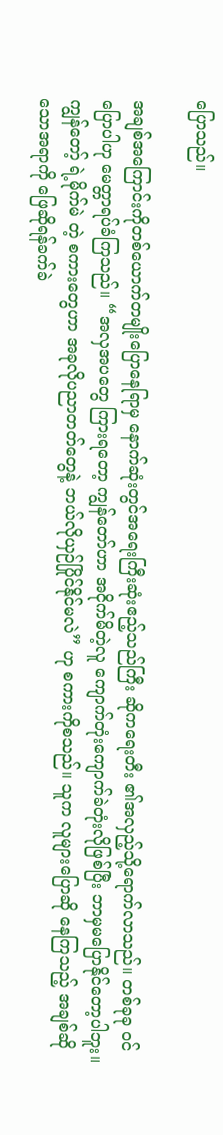ပြောသည်။

အချစ်အကြောင်းကိုတစ်ယောက်တမျိုးပြောနေရြာမှ နောက်ဆုံးတွင်အရေးကြီးဆုံးဧည့်သည်ကြီး ဆိုကရေးတီး ၏အလှည့်သို့ရောက်လာသည်။ တစ်ခုခု ဝင်ပြောပါဟု မေတ္တာရပ်ခံကြသည်။ “အလှအပတွေ ကြားရတော့ ကျွန်တော်ဟာ အငိုက်မိတဲ့လူ ကျောက်တုံးကျောက်ခဲတုံးလိုဖြစ်ပြီး ဘာမှမပြောနိုင်တော့ပါဘူး။ ကျွန်တော့် ရဲ့မိုက်မဲ တဲ့ စကားတွေဟာ အခုလိုပညာတတ်တွေနဲ့ ဘယ်လိုယှဉ်ပြိုင်နိုင်မလဲ” ဟု စကားကိုစသည်။ သူက လူများပြောဆို နေကြသည့် အချစ်ဆိုသောအရာကို ဖြေဆိုရန်ခက်ခဲ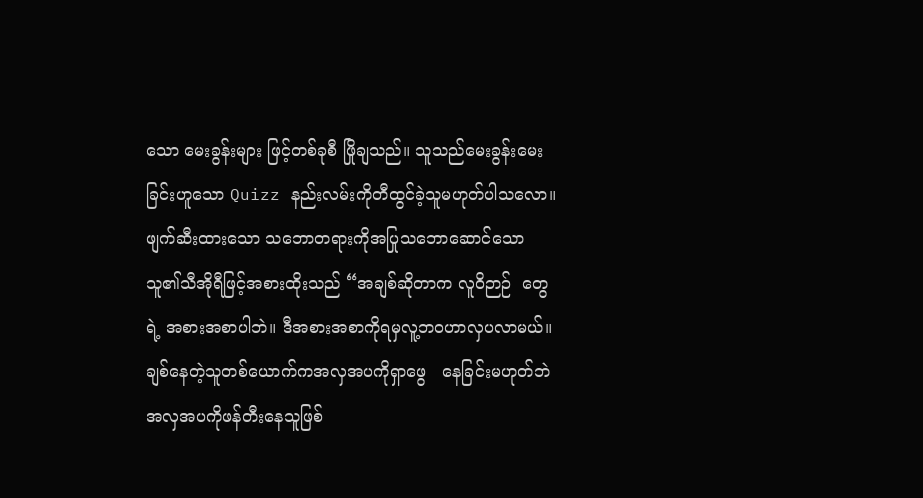သော မေးခွန်းများ ဖြင့်တစ်ခုစီ ဖြိုချသည်။ သူသည်မေးခွန်းမေးခြင်းဟူသော Quizz နည်းလမ်းကိုတီထွင်ခဲ့သူမဟုတ်ပါသလော။ဖျက်ဆီးထားသော သဘောတရားကိုအပြုသဘောဆောင်သောသူ၏သီအိုရီဖြင့်အစားထိုးသည် “အချစ်ဆိုတာက လူဝိဉာဉ်  တွေရဲ့ အစားအစာပါဘဲ။ ဒီအစားအစာကိုရမှလူ့ဘဝဟာလှပလာမယ်။ ချစ်နေတဲ့သူတစ်ယောက်ကအလှအပကိုရှာဖွေ   နေခြင်းမဟုတ်ဘဲ အလှအပကိုဖန်တီးနေသူဖြစ်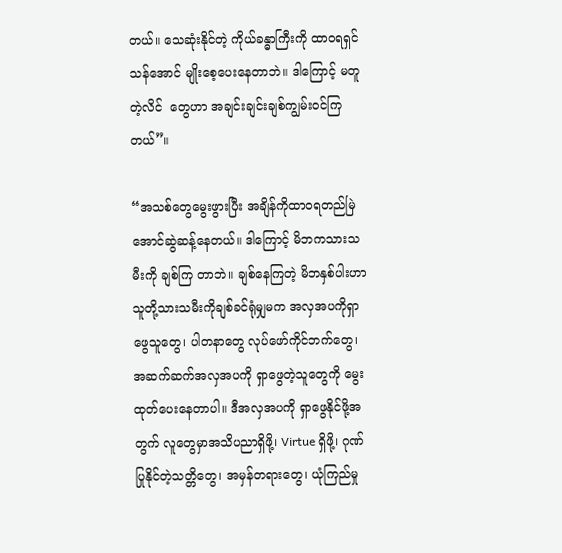တယ်။ သေဆုံးနိုင်တဲ့ ကိုယ်ခန္ဓာကြီးကို ထာဝရရှင်သန်အောင် မျိုးစေ့ပေးနေတာဘဲ။ ဒါကြောင့် မတူတဲ့လိင်  တွေဟာ အချင်းချင်းချစ်ကျွမ်းဝင်ကြတယ်”။

“အသစ်တွေမွေးဖွားပြီး အချိန်ကိုထာဝရတည်မြဲအောင်ဆွဲဆန့်နေတယ်။ ဒါကြောင့် မိဘကသားသမီးကို ချစ်ကြ တာဘဲ။ ချစ်နေကြတဲ့ မိဘနှစ်ပါးဟာ သူတို့သားသမီးကိုချစ်ခင်ရုံမျှမက အလှအပကိုရှာဖွေသူတွေ၊ ပါတနာတွေ လုပ်ဖော်ကိုင်ဘက်တွေ၊ အဆက်ဆက်အလှအပကို ရှာဖွေတဲ့သူတွေကို မွေးထုတ်ပေးနေတာပါ။ ဒီအလှအပကို ရှာဖွေနိုင်ဖို့အတွက် လူတွေမှာအသိပညာရှိဖို့၊ Virtue ရှိဖို့၊ ဂုဏ်ပြုနိုင်တဲ့သတ္တိတွေ၊ အမှန်တရားတွေ၊ ယုံကြည်မှု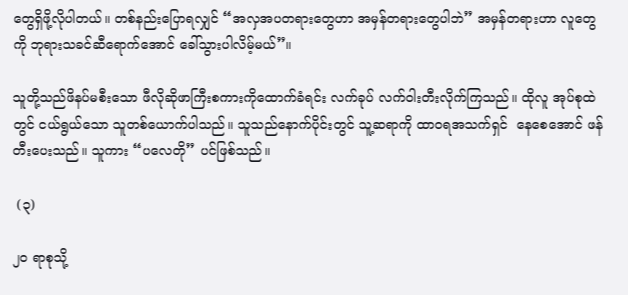တွေရှိဖို့လိုပါတယ်။ တစ်နည်းပြောရလျှင် “အလှအပတရားတွေဟာ အမှန်တရားတွေပါဘဲ” အမှန်တရားဟာ လူတွေကို ဘုရားသခင်ဆီရောက်အောင် ခေါ်သွားပါလိမ့်မယ်”။

သူတို့သည်ဖိနပ်မစီးသော ဖီလိုဆိုဖာကြီးစကားကိုထောက်ခံရင်း လက်ခုပ် လက်ဝါးတီးလိုက်ကြသည်။ ထိုလူ အုပ်စုထဲ တွင် ငယ်ရွယ်သော သူတစ်ယောက်ပါသည်။ သူသည်နောက်ပိုင်းတွင် သူ့ဆရာကို ထာဝရအသက်ရှင်  နေစေအောင် ဖန်တီးပေးသည်။ သူကား “ပလေတို” ပင်ဖြစ်သည်။

 (၃)

၂၀ ရာစုသို့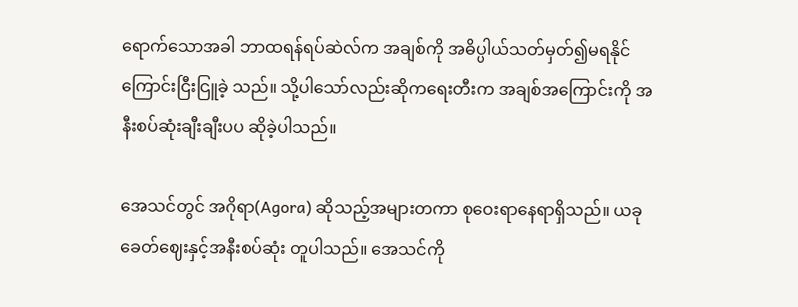ရောက်သောအခါ ဘာထရန်ရပ်ဆဲလ်က အချစ်ကို အဓိပ္ပါယ်သတ်မှတ်၍မရနိုင်ကြောင်းငြီးငြူခဲ့ သည်။ သို့ပါသော်လည်းဆိုကရေးတီးက အချစ်အကြောင်းကို အနီးစပ်ဆုံးချီးချီးပပ ဆိုခဲ့ပါသည်။

အေသင်တွင် အဂိုရာ(Agora) ဆိုသည့်အများတကာ စုဝေးရာနေရာရှိသည်။ ယခုခေတ်ဈေးနှင့်အနီးစပ်ဆုံး တူပါသည်။ အေသင်ကို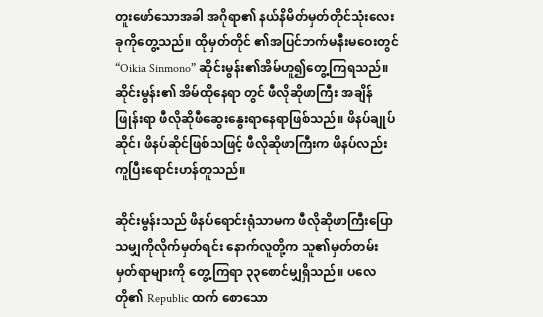တူးဖော်သောအခါ အဂိုရာ၏ နယ်နိမိတ်မှတ်တိုင်သုံးလေးခုကိုတွေ့သည်။ ထိုမှတ်တိုင် ၏အပြင်ဘက်မနီးမဝေးတွင် “Oikia Sinmono” ဆိုင်းမွန်း၏အိမ်ဟူ၍တွေ့ကြရသည်။ ဆိုင်းမွန်း၏ အိမ်ထိုနေရာ တွင် ဖီလိုဆိုဖာကြီး အချိန်ဖြုန်းရာ ဖီလိုဆိုဖီဆွေးနွေးရာနေရာဖြစ်သည်။ ဖိနပ်ချုပ်ဆိုင်၊ ဖိနပ်ဆိုင်ဖြစ်သဖြင့် ဖီလိုဆိုဖာကြီးက ဖိနပ်လည်း ကူပြီးရောင်းဟန်တူသည်။

ဆိုင်းမွန်းသည် ဖိနပ်ရောင်းရုံသာမက ဖီလိုဆိုဖာကြီးပြောသမျှကိုလိုက်မှတ်ရင်း နောက်လူတို့က သူ၏မှတ်တမ်း မှတ်ရာများကို တွေ့ကြရာ ၃၃စောင်မျှရှိသည်။ ပလေတို၏ Republic ထက် စောသော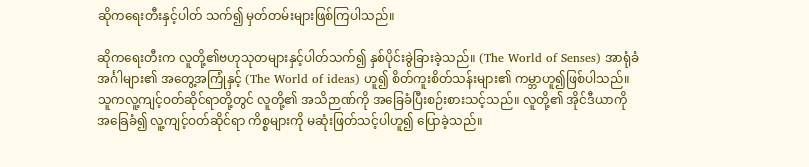ဆိုကရေးတီးနှင့်ပါတ် သက်၍ မှတ်တမ်းများဖြစ်ကြပါသည်။

ဆိုကရေးတီးက လူတို့၏ဗဟုသုတများနှင့်ပါတ်သက်၍ နှစ်ပိုင်းခွဲခြားခဲ့သည်။ (The World of Senses) အာရုံခံ အင်္ဂါများ၏ အတွေ့အကြုံနှင့် (The World of ideas) ဟူ၍ စိတ်ကူးစိတ်သန်းများ၏ ကမ္ဘာဟူ၍ဖြစ်ပါသည်။ သူကလူ့ကျင့်ဝတ်ဆိုင်ရာတို့တွင် လူတို့၏ အသိဉာဏ်ကို အခြေခံပြီးစဉ်းစားသင့်သည်။ လူတို့၏ အိုင်ဒီယာကို အခြေခံ၍ လူ့ကျင့်ဝတ်ဆိုင်ရာ ကိစ္စများကို မဆုံးဖြတ်သင့်ပါဟူ၍ ပြောခဲ့သည်။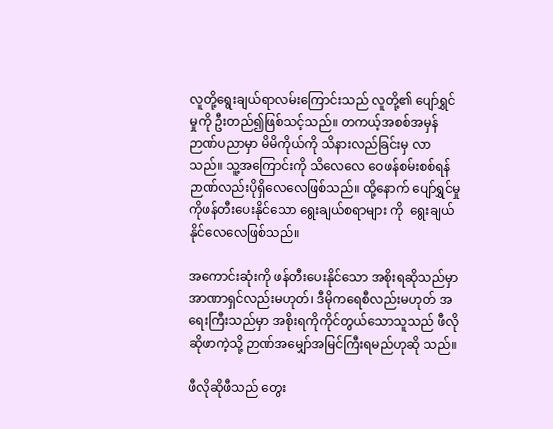လူတို့ရွေးချယ်ရာလမ်းကြောင်းသည် လူတို့၏ ပျော်ရွှင်မှုကို ဦးတည်၍ဖြစ်သင့်သည်။ တကယ့်အစစ်အမှန် ဉာဏ်ပညာမှာ မိမိကိုယ်ကို သိနားလည်ခြင်းမှ လာသည်။ သူ့အကြောင်းကို သိလေလေ ဝေဖန်စမ်းစစ်ရန် ဉာဏ်လည်းပိုရှိလေလေဖြစ်သည်။ ထို့နောက် ပျော်ရွှင်မှုကိုဖန်တီးပေးနိုင်သော ရွေးချယ်စရာများ ကို  ရွေးချယ် နိုင်လေလေဖြစ်သည်။

အကောင်းဆုံးကို ဖန်တီးပေးနိုင်သော အစိုးရဆိုသည်မှာ အာဏာရှင်လည်းမဟုတ်၊ ဒီမိုကရေစီလည်းမဟုတ် အရေးကြီးသည်မှာ အစိုးရကိုကိုင်တွယ်သောသူသည် ဖီလိုဆိုဖာကဲ့သို့ ဉာဏ်အမျှော်အမြင်ကြီးရမည်ဟုဆို သည်။

ဖီလိုဆိုဖီသည် တွေး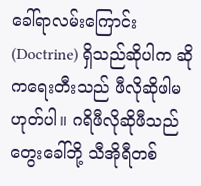ခေါ်ရာလမ်းကြောင်း (Doctrine) ရှိသည်ဆိုပါက ဆိုကရေးတီးသည် ဖီလိုဆိုဖါမဟုတ်ပါ။ ဂရိဖီလိုဆိုဖီသည် တွေးခေါ်ဘို့ သီအိုရီတစ်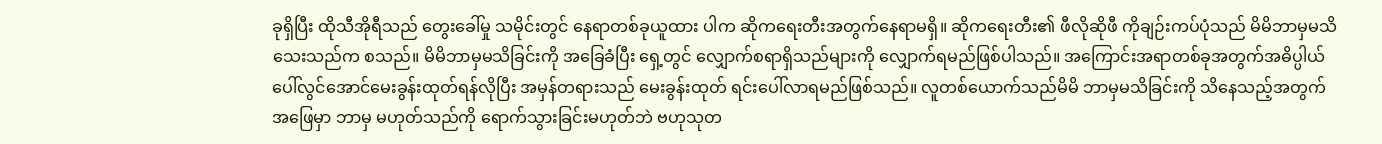ခုရှိပြီး ထိုသီအိုရီသည် တွေးခေါ်မှု သမိုင်းတွင် နေရာတစ်ခုယူထား ပါက ဆိုကရေးတီးအတွက်နေရာမရှိ။ ဆိုကရေးတီး၏ ဖီလိုဆိုဖီ ကိုချဉ်းကပ်ပုံသည် မိမိဘာမှမသိသေးသည်က စသည်။ မိမိဘာမှမသိခြင်းကို အခြေခံပြီး ရှေ့တွင် လျှောက်စရာရှိသည်များကို လျှောက်ရမည်ဖြစ်ပါသည်။ အကြောင်းအရာတစ်ခုအတွက်အဓိပ္ပါယ်ပေါ်လွင်အောင်မေးခွန်းထုတ်ရန်လိုပြီး အမှန်တရားသည် မေးခွန်းထုတ် ရင်းပေါ်လာရမည်ဖြစ်သည်။ လူတစ်ယောက်သည်မိမိ ဘာမှမသိခြင်းကို သိနေသည့်အတွက် အဖြေမှာ ဘာမှ မဟုတ်သည်ကို ရောက်သွားခြင်းမဟုတ်ဘဲ ဗဟုသုတ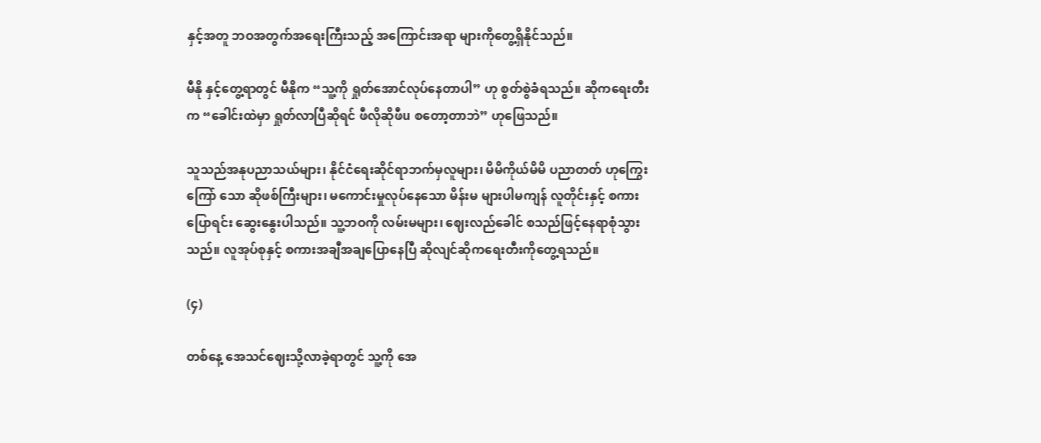နှင့်အတူ ဘဝအတွက်အရေးကြီးသည့် အကြောင်းအရာ များကိုတွေ့ရှိနိုင်သည်။

မီနို နှင့်တွေ့ရာတွင် မီနိုက “သူ့ကို ရှုတ်အောင်လုပ်နေတာပါ” ဟု စွတ်စွဲခံရသည်။ ဆိုကရေးတီးက “ခေါင်းထဲမှာ ရှုတ်လာပြီဆိုရင် ဖီလိုဆိုဖီu စတော့တာဘဲ” ဟုဖြေသည်။

သူသည်အနုပညာသယ်များ၊ နိုင်ငံရေးဆိုင်ရာဘက်မှလူများ၊ မိမိကိုယ်မိမိ ပညာတတ် ဟုကြွေးကြော် သော ဆိုဖစ်ကြီးများ၊ မကောင်းမှုလုပ်နေသော မိန်းမ များပါမကျန် လူတိုင်းနှင့် စကားပြောရင်း ဆွေးနွေးပါသည်။ သူ့ဘဝကို လမ်းမများ၊ ဈေးလည်ခေါင် စသည်ဖြင့်နေရာစုံသွားသည်။ လူအုပ်စုနှင့် စကားအချီအချပြောနေပြီ ဆိုလျင်ဆိုကရေးတီးကိုတွေ့ရသည်။

(၄)

တစ်နေ့ အေသင်ဈေးသို့လာခဲ့ရာတွင် သူ့ကို အေ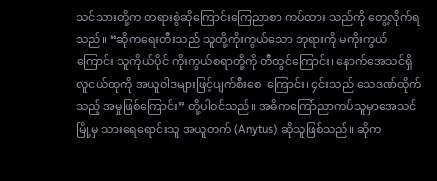သင်သားတို့က တရားစွဲဆိုကြောင်းကြေညာစာ ကပ်ထား သည်ကို တွေ့လိုက်ရသည်။ “ဆိုကရေးတီးသည် သူတို့ကိုးကွယ်သော ဘုရားကို မကိုးကွယ်ကြောင်း သူကိုယ်ပိုင် ကိုးကွယ်စရာတို့ကို တီထွင်ကြောင်း၊ နောက်အေသင်ရှိ လူငယ်ထုကို အယူဝါဒများဖြင့်ပျက်စီးစေ  ကြောင်း၊ ၄င်းသည် သေဒဏ်ထိုက်သည့် အမှုဖြစ်ကြောင်း” တို့ပါဝင်သည်။ အဓိကကြော်ညာကပ်သူမှာအေသင်     မြို့မှ သားရေရောင်းသူ အယူတက် (Anytus) ဆိုသူဖြစ်သည်။ ဆိုက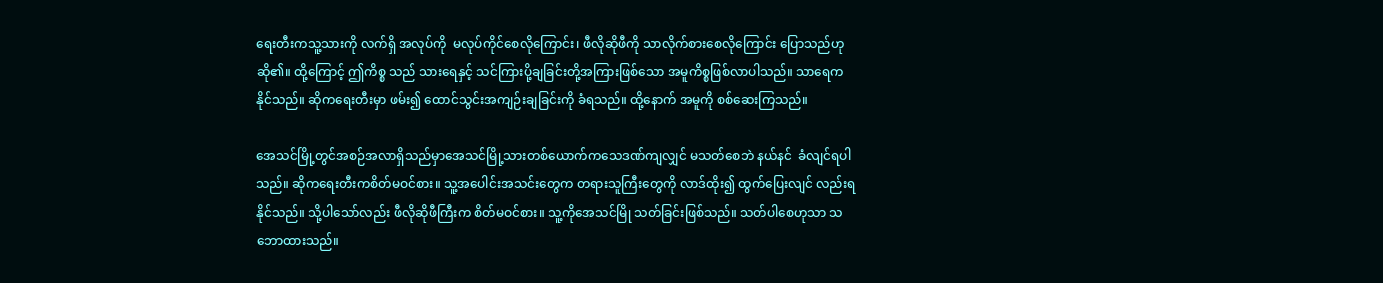ရေးတီးကသူ့သားကို လက်ရှိ အလုပ်ကို  မလုပ်ကိုင်စေလိုကြောင်း၊ ဖီလိုဆိုဖီကို သာလိုက်စားစေလိုကြောင်း ပြောသည်ဟုဆို၏။ ထို့ကြောင့် ဤကိစ္စ သည် သားရေနှင့် သင်ကြားပို့ချခြင်းတို့အကြားဖြစ်သော အမူကိစ္စဖြစ်လာပါသည်။ သာရေကနိုင်သည်။ ဆိုကရေးတီးမှာ ဖမ်း၍ ထောင်သွင်းအကျဉ်းချခြင်းကို ခံရသည်။ ထို့နောက် အမူကို စစ်ဆေးကြသည်။

အေသင်မြို့တွင်အစဉ်အလာရှိသည်မှာအေသင်မြို့သားတစ်ယောက်ကသေဒဏ်ကျလျှင် မသတ်စေဘဲ နယ်နင်  ခံလျင်ရပါသည်။ ဆိုကရေးတီးကစိတ်မဝင်စား။ သူ့အပေါင်းအသင်းတွေက တရားသူကြီးတွေကို လာဒ်ထိုး၍ ထွက်ပြေးလျင် လည်းရနိုင်သည်။ သို့ပါသော်လည်း ဖီလိုဆိုဖီကြီးက စိတ်မဝင်စား။ သူ့ကိုအေသင်မြို သတ်ခြင်းဖြစ်သည်။ သတ်ပါစေဟုသာ သဘောထားသည်။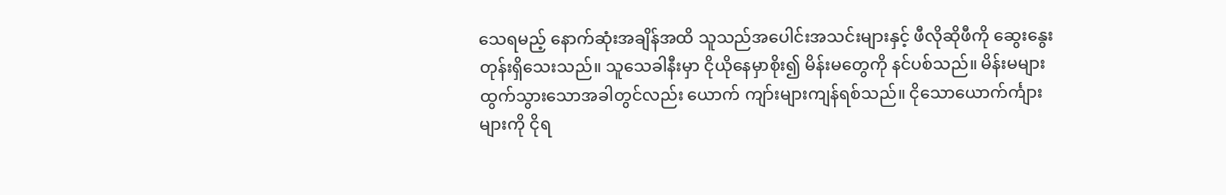သေရမည့် နောက်ဆုံးအချိန်အထိ သူသည်အပေါင်းအသင်းများနှင့် ဖီလိုဆိုဖီကို ဆွေးနွေးတုန်းရှိသေးသည်။ သူသေခါနီးမှာ ငိုယိုနေမှာစိုး၍ မိန်းမတွေကို နင်ပစ်သည်။ မိန်းမများထွက်သွားသောအခါတွင်လည်း ယောက် ကျာ်းများကျန်ရစ်သည်။ ငိုသောယောက်င်္ကျားများကို ငိုရ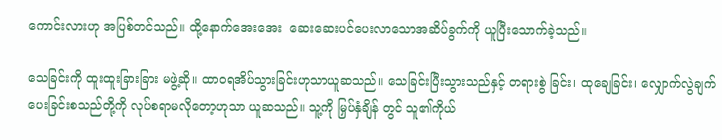ကောင်းလားဟု အပြစ်တင်သည်။ ထို့နောက်အေးအေး  ဆေးဆေးပင်ပေးလာသောအဆိပ်ခွက်ကို ယူပြီးသောက်ခဲ့သည်။

သေခြင်းကို ထူးထူးခြားခြား မဖွဲ့ဆို။ ထာဝရအိပ်သွားခြင်းဟုသာယူဆသည်။ သေခြင်းပြီးသွားသည်နှင့် တရားစွဲ ခြင်း၊ ထုချေခြင်း၊ လျှောက်လွဲချက်ပေးခြင်းစသည်တို့ကို လုပ်စရာမလိုတော့ဟုသာ ယူဆသည်။ သူ့ကို မြှပ်နှံချိန် တွင် သူ၏ကိုယ်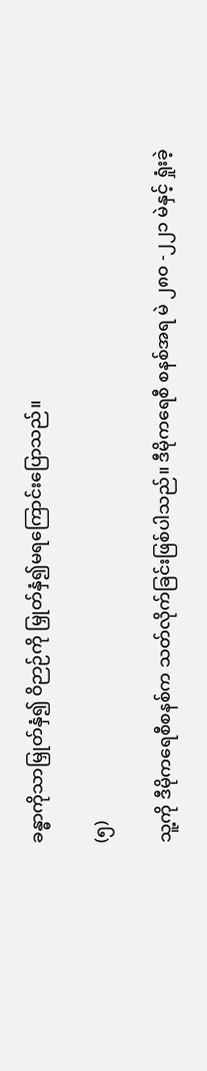ခန္ဓာကိုသာမြှုတ်နှံ၍ ဝိဉာဉ်ကို မြှုတ်နှံ၍မရကြောင်းပြောသည်။

(၅)

သူ့ကို ဒီမိုကရေစီစနစ်က သတ်လိုက်ခြင်းဖြစ်ပါသည်။ ဒီမိုကရေစီ စနစ်အရ မဲ ၂၈၀ -၂၂၁ မဲနှင့် ရှုံးခဲ့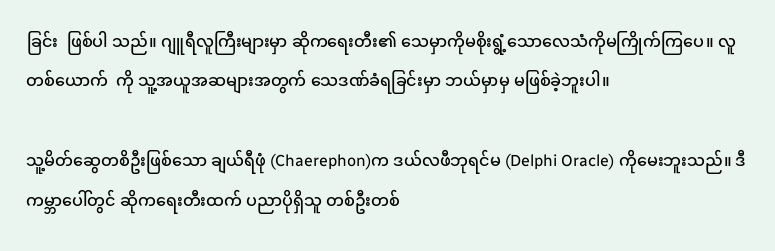ခြင်း  ဖြစ်ပါ သည်။ ဂျူရီလူကြီးများမှာ ဆိုကရေးတီး၏ သေမှာကိုမစိုးရွံ့သောလေသံကိုမကြိုက်ကြပေ။ လူတစ်ယောက်  ကို သူ့အယူအဆများအတွက် သေဒဏ်ခံရခြင်းမှာ ဘယ်မှာမှ မဖြစ်ခဲ့ဘူးပါ။

သူ့မိတ်ဆွေတစိဦးဖြစ်သော ချယ်ရီဖုံ (Chaerephon)က ဒယ်လဖီဘုရင်မ (Delphi Oracle) ကိုမေးဘူးသည်။ ဒီကမ္ဘာပေါ်တွင် ဆိုကရေးတီးထက် ပညာပိုရှိသူ တစ်ဦးတစ်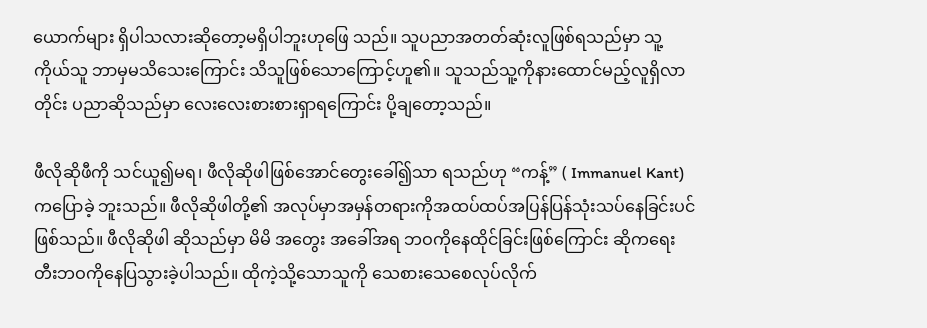ယောက်များ ရှိပါသလားဆိုတော့မရှိပါဘူးဟုဖြေ သည်။ သူပညာအတတ်ဆုံးလူဖြစ်ရသည်မှာ သူ့ကိုယ်သူ ဘာမှမသိသေးကြောင်း သိသူဖြစ်သောကြောင့်ဟူ၏။ သူသည်သူ့ကိုနားထောင်မည့်လူရှိလာတိုင်း ပညာဆိုသည်မှာ လေးလေးစားစားရှာရကြောင်း ပို့ချတော့သည်။

ဖီလိုဆိုဖီကို သင်ယူ၍မရ၊ ဖီလိုဆိုဖါဖြစ်အောင်တွေးခေါ်၍သာ ရသည်ဟု “ကန့်” ( Immanuel Kant) ကပြောခဲ့ ဘူးသည်။ ဖီလိုဆိုဖါတို့၏ အလုပ်မှာအမှန်တရားကိုအထပ်ထပ်အပြန်ပြန်သုံးသပ်နေခြင်းပင်ဖြစ်သည်။ ဖီလိုဆိုဖါ ဆိုသည်မှာ မိမိ အတွေး အခေါ်အရ ဘဝကိုနေထိုင်ခြင်းဖြစ်ကြောင်း ဆိုကရေးတီးဘဝကိုနေပြသွားခဲ့ပါသည်။ ထိုကဲ့သို့သောသူကို သေစားသေစေလုပ်လိုက်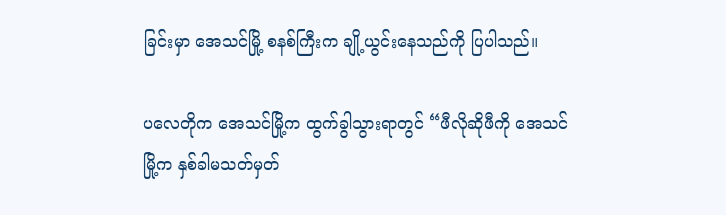ခြင်းမှာ အေသင်မြို့ စနစ်ကြီးက ချို့ယွင်းနေသည်ကို ပြပါသည်။

ပလေတိုက အေသင်မြို့က ထွက်ခွါသွားရာတွင် “ဖီလိုဆိုဖီကို အေသင် မြို့က နှစ်ခါမသတ်မှတ်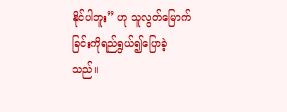နိုင်ပါဘူး” ဟု သူလွတ်မြောက်ခြင်းကိုရည်ရွယ်၍ပြောခဲ့သည်။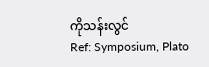ကိုသန်းလွင်
Ref: Symposium, Plato